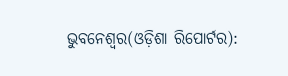ଭୁବନେଶ୍ୱର(ଓଡ଼ିଶା ରିପୋର୍ଟର):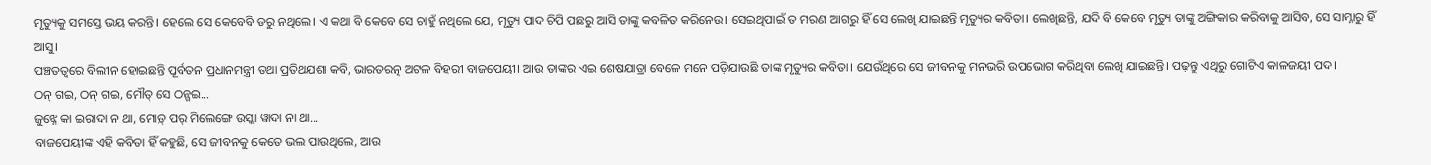ମୃତ୍ୟୁକୁ ସମସ୍ତେ ଭୟ କରନ୍ତି। ହେଲେ ସେ କେବେବି ଡରୁ ନଥିଲେ। ଏ କଥା ବି କେବେ ସେ ଚାହୁଁ ନଥିଲେ ଯେ, ମୃତ୍ୟୁ ପାଦ ଚିପି ପଛରୁ ଆସି ତାଙ୍କୁ କବଳିତ କରିନେଉ। ସେଇଥିପାଇଁ ତ ମରଣ ଆଗରୁ ହିଁ ସେ ଲେଖି ଯାଇଛନ୍ତି ମୃତ୍ୟୁର କବିତା। ଲେଖିଛନ୍ତି, ଯଦି ବି କେବେ ମୃତ୍ୟୁ ତାଙ୍କୁ ଅଙ୍ଗିକାର କରିବାକୁ ଆସିବ, ସେ ସାମ୍ନାରୁ ହିଁ ଆସୁ।
ପଞ୍ଚତତ୍ୱରେ ବିଲୀନ ହୋଇଛନ୍ତି ପୂର୍ବତନ ପ୍ରଧାନମନ୍ତ୍ରୀ ତଥା ପ୍ରତିଥଯଶା କବି, ଭାରତରତ୍ନ ଅଟଳ ବିହରୀ ବାଜପେୟୀ। ଆଉ ତାଙ୍କର ଏଇ ଶେଷଯାତ୍ରା ବେଳେ ମନେ ପଡ଼ିଯାଉଛି ତାଙ୍କ ମୃତ୍ୟୁର କବିତା। ଯେଉଁଥିରେ ସେ ଜୀବନକୁ ମନଭରି ଉପଭୋଗ କରିଥିବା ଲେଖି ଯାଇଛନ୍ତି। ପଢ଼ନ୍ତୁ ଏଥିରୁ ଗୋଟିଏ କାଳଜୟୀ ପଦ।
ଠନ୍ ଗଇ, ଠନ୍ ଗଇ, ମୌତ୍ ସେ ଠନ୍ଗଇ...
ଜୁଝ୍ନେ କା ଇରାଦା ନ ଥା, ମୋଡ଼୍ ପର୍ ମିଲେଙ୍ଗେ ଉସ୍କା ୱାଦା ନା ଥା...
ବାଜପେୟୀଙ୍କ ଏହି କବିତା ହିଁ କହୁଛି, ସେ ଜୀବନକୁ କେତେ ଭଲ ପାଉଥିଲେ, ଆଉ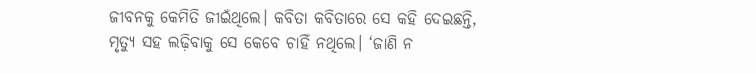ଜୀବନକୁ କେମିତି ଜୀଇଁଥିଲେ। କବିତା କବିତାରେ ସେ କହି ଦେଇଛନ୍ତି, ମୃତ୍ୟୁ ସହ ଲଢ଼ିବାକୁ ସେ କେବେ ଚାହିଁ ନଥିଲେ। ‘ଜାଣି ନ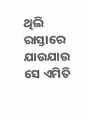ଥିଲି ରାସ୍ତାରେ ଯାଉଯାଉ ସେ ଏମିତି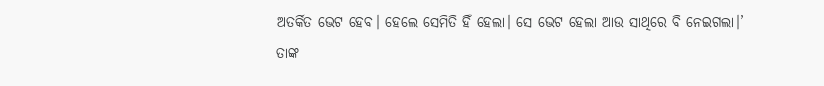ଅତର୍କିତ ଭେଟ ହେବ। ହେଲେ ସେମିତି ହିଁ ହେଲା। ସେ ଭେଟ ହେଲା ଆଉ ସାଥିରେ ବି ନେଇଗଲା।’
ତାଙ୍କ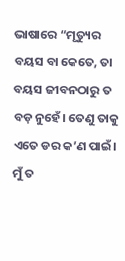ଭାଷାରେ “ମୃତ୍ୟୁର ବୟସ ବା କେତେ, ତା ବୟସ ଜୀବନଠାରୁ ତ ବଡ଼ ନୁହେଁ। ତେଣୁ ତାକୁ ଏତେ ଡର କ’ଣ ପାଇଁ। ମୁଁ ତ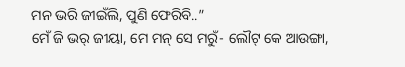ମନ ଭରି ଜୀଇଁଲି, ପୁଣି ଫେରିବି..”
ମେଁ ଜି ଭର୍ ଜୀୟା, ମେ ମନ୍ ସେ ମରୁଁ- ଲୌଟ୍ କେ ଆଉଙ୍ଗା,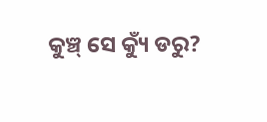କୁଞ୍ଚ୍ ସେ କ୍ୟୁଁ ଡରୁ?